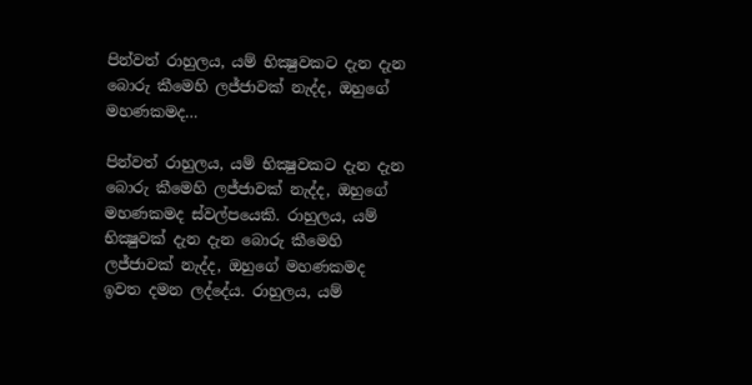පින්වත් රාහුලය, යම් භික්‍ෂුවකට දැන දැන බොරු කීමෙහි ලජ්ජාවක් නැද්ද, ඔහුගේ මහණකමද…

පින්වත් රාහුලය, යම් භික්‍ෂුවකට දැන දැන බොරු කීමෙහි ලජ්ජාවක් නැද්ද, ඔහුගේ මහණකමද ස්වල්පයෙකි. රාහුලය, යම් භික්‍ෂුවක් දැන දැන බොරු කීමෙහි ලජ්ජාවක් නැද්ද, ඔහුගේ මහණකමද ඉවත දමන ලද්දේය. රාහුලය, යම්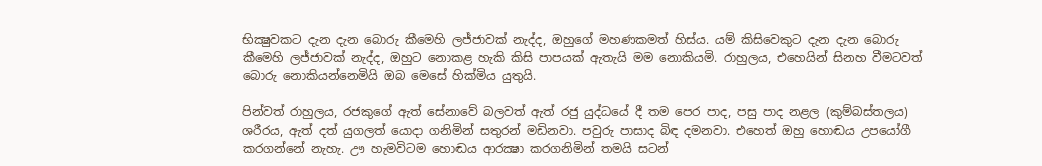භික්‍ෂුවකට දැන දැන බොරු කීමෙහි ලජ්ජාවක් නැද්ද, ඔහුගේ මහණකමත් හිස්ය. යම් කිසිවෙකුට දැන දැන බොරු කීමෙහි ලජ්ජාවක් නැද්ද, ඔහුට නොකළ හැකි කිසි පාපයක් ඇතැයි මම නොකියමි. රාහුලය, එහෙයින් සිනහ වීමටවත් බොරු නොකියන්නෙමියි ඔබ මෙසේ හික්මිය යුතුයි.

පින්වත් රාහුලය, රජකුගේ ඇත් සේනාවේ බලවත් ඇත් රජු යුද්ධයේ දී තම පෙර පාද, පසු පාද නළල (කුම්බස්තලය) ශරීරය, ඇත් දත් යුගලත් යොදා ගනිමින් සතුරන් මඩිනවා. පවුරු පාසාද බිඳ දමනවා. එහෙත් ඔහු හොඬය උපයෝගී කරගන්නේ නැහැ. ඌ හැමවිටම හොඬය ආරක්‍ෂා කරගනිමින් තමයි සටන්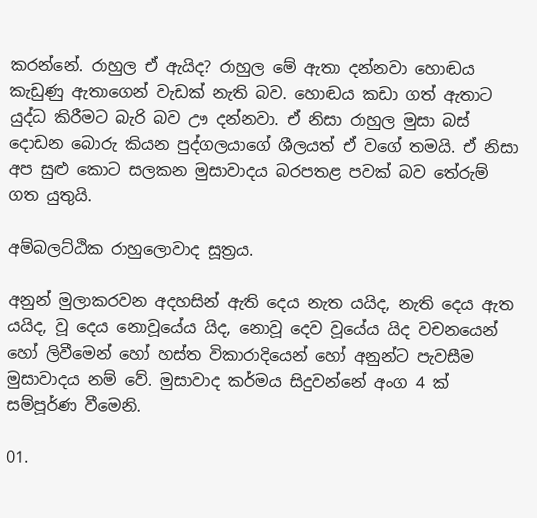කරන්නේ. රාහුල ඒ ඇයිද? රාහුල මේ ඇතා දන්නවා හොඬය කැඩුණු ඇතාගෙන් වැඩක් නැති බව. හොඬය කඩා ගත් ඇතාට යුද්ධ කිරීමට බැරි බව ඌ දන්නවා. ඒ නිසා රාහුල මුසා බස් දොඩන බොරු කියන පුද්ගලයාගේ ශීලයත් ඒ වගේ තමයි. ඒ නිසා අප සුළු කොට සලකන මුසාවාදය බරපතළ පවක් බව තේරුම් ගත යුතුයි.

අම්බලට්ඨික රාහුලොවාද සූත්‍රය.

අනුන් මුලාකරවන අදහසින් ඇති දෙය නැත යයිද, නැති දෙය ඇත යයිද, වූ දෙය නොවූයේය යිද, නොවූ දෙව වූයේය යිද වචනයෙන් හෝ ලිවීමෙන් හෝ හස්ත විකාරාදියෙන් හෝ අනුන්ට පැවසීම මුසාවාදය නම් වේ. මුසාවාද කර්මය සිදුවන්නේ අංග 4 ක් සම්පූර්ණ වීමෙනි.

01.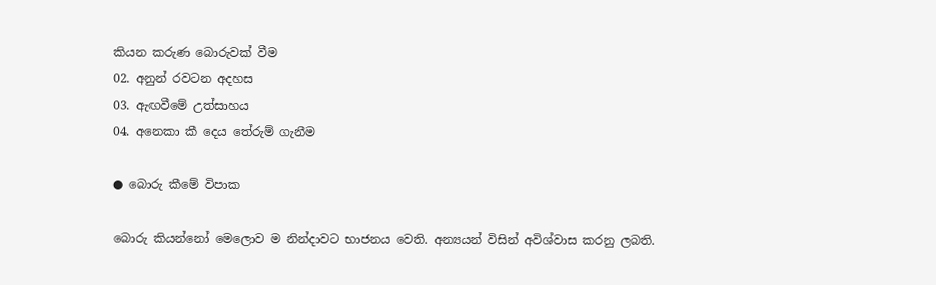කියන කරුණ බොරුවක් වීම
02. අනුන් රවටන අදහස
03. ඇඟවීමේ උත්සාහය
04. අනෙකා කී දෙය තේරුම් ගැනීම

● බොරු කීමේ විපාක

බොරු කියන්නෝ මෙලොව ම නින්දාවට භාජනය වෙති. අන්‍යයන් විසින් අවිශ්වාස කරනු ලබති.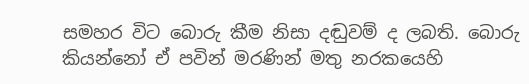සමහර විට බොරු කීම නිසා දඬුවම් ද ලබති. බොරු කියන්නෝ ඒ පවින් මරණින් මතු නරකයෙහි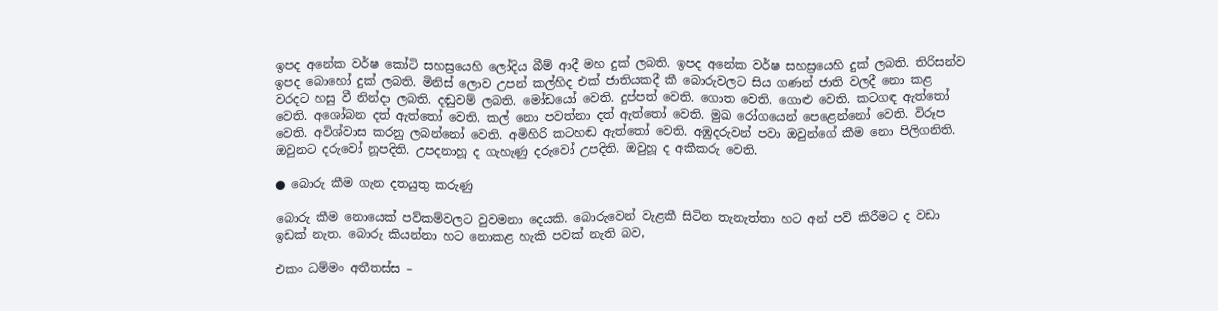ඉපද අනේක වර්ෂ කෝටි සහස්‍රයෙහි ලෝදිය බීම් ආදී මහ දුක් ලබති. ඉපද අනේක වර්ෂ සහස්‍රයෙහි දුක් ලබති. තිරිසන්ව ඉපද බොහෝ දුක් ලබති. මිනිස් ලොව උපන් කල්හිද එක් ජාතියකදී කී බොරුවලට සිය ගණන් ජාති වලදී නො කළ වරදට හසු වී නින්දා ලබති. දඬුවම් ලබති. මෝඩයෝ වෙති. දුප්පත් වෙති. ගොත වෙති. ගොළු වෙති. කටගඳ ඇත්තෝ වෙති. අශෝබන දත් ඇත්තෝ වෙති. කල් නො පවත්නා දත් ඇත්තෝ වෙති. මුඛ රෝගයෙන් පෙළෙන්නෝ වෙති. විරූප වෙති. අවිශ්වාස කරනු ලබන්නෝ වෙති. අමිහිරි කටහඬ ඇත්තෝ වෙති. අඹුදරුවන් පවා ඔවුන්ගේ කීම නො පිලිගනිති. ඔවුනට දරුවෝ නූපදිති. උපදනාහූ ද ගැහැණු දරුවෝ උපදිති. ඔවුහූ ද අකීකරු වෙති.

● බොරු කීම ගැන දතයුතු කරුණු

බොරු කීම නොයෙක් පව්කම්වලට වුවමනා දෙයකි. බොරුවෙන් වැළකී සිටින තැනැත්තා හට අන් පව් කිරීමට ද වඩා ඉඩක් නැත. බොරු කියන්නා හට නොකළ හැකි පවක් නැති බව,

එකං ධම්මං අතීතස්ස –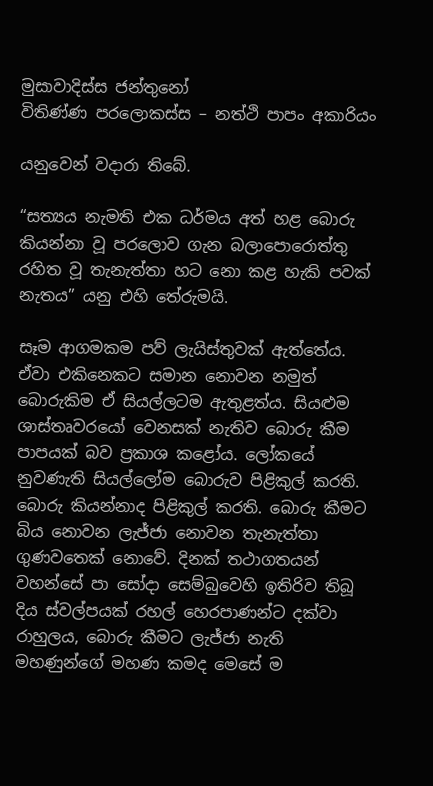මුසාවාදිස්ස ජන්තුනෝ
විතිණ්ණ පරලොකස්ස – නත්ථි පාපං අකාරියං

යනුවෙන් වදාරා තිබේ.

“සත්‍යය නැමති එක ධර්මය අත් හළ බොරු කියන්නා වූ පරලොව ගැන බලාපොරොත්තු රහිත වූ තැනැත්තා හට නො කළ හැකි පවක් නැතය” යනු එහි තේරුමයි.

සෑම ආගමකම පව් ලැයිස්තුවක් ඇත්තේය. ඒවා එකිනෙකට සමාන නොවන නමුත් බොරුකිම ඒ සියල්ලටම ඇතුළත්ය. සියළුම ශාස්තෘවරයෝ වෙනසක් නැතිව බොරු කීම පාපයක් බව ප්‍රකාශ කළෝය. ලෝකයේ නුවණැති සියල්ලෝම බොරුව පිළිකුල් කරති. බොරු කියන්නාද පිළිකුල් කරති. බොරු කීමට බිය නොවන ලැජ්ජා නොවන තැනැත්තා ගුණවතෙක් නොවේ. දිනක් තථාගතයන් වහන්සේ පා සෝදා සෙම්බුවෙහි ඉතිරිව තිබූ දිය ස්වල්පයක් රහල් හෙරපාණන්ට දක්වා රාහුලය, බොරු කීමට ලැජ්ජා නැති මහණුන්ගේ මහණ කමද මෙසේ ම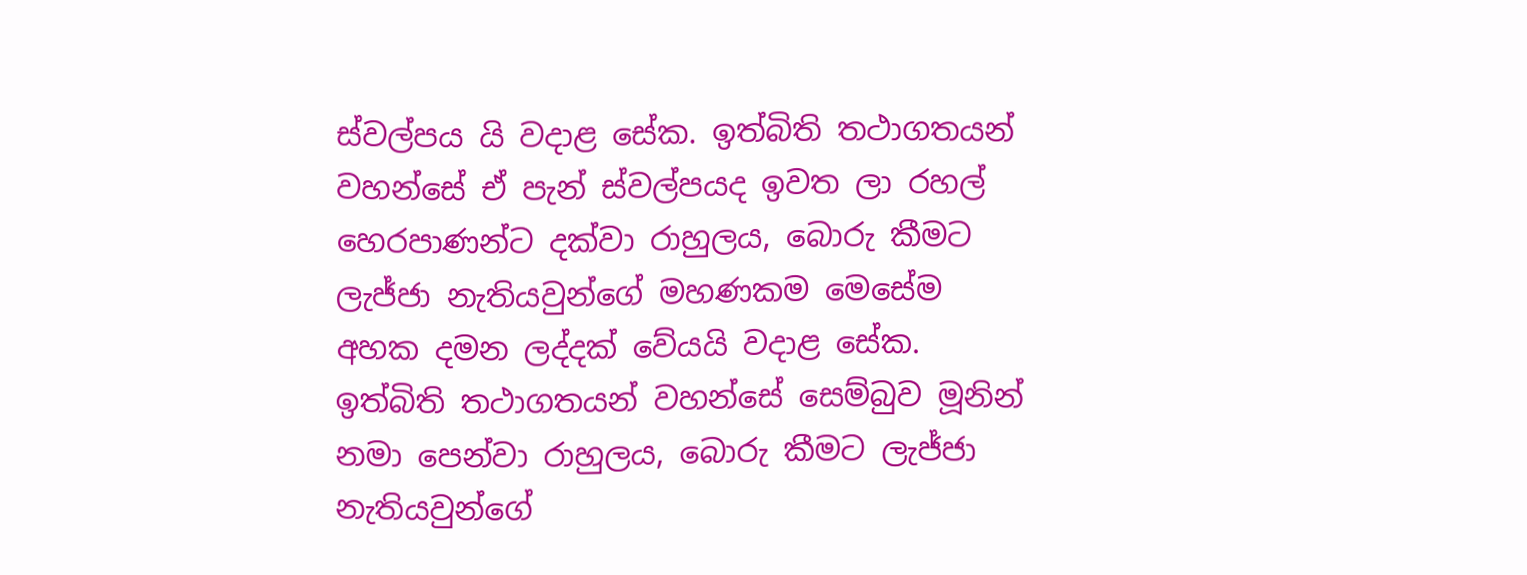ස්වල්පය යි වදාළ සේක. ඉත්බිති තථාගතයන් වහන්සේ ඒ පැන් ස්වල්පයද ඉවත ලා රහල් හෙරපාණන්ට දක්වා රාහුලය, බොරු කීමට ලැජ්ජා නැතියවුන්ගේ මහණකම මෙසේම අහක දමන ලද්දක් වේයයි වදාළ සේක. ඉත්බිති තථාගතයන් වහන්සේ සෙම්බුව මූනින් නමා පෙන්වා රාහුලය, බොරු කීමට ලැජ්ජා නැතියවුන්ගේ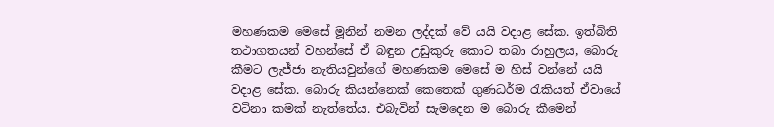මහණකම මෙසේ මූනින් නමන ලද්දක් වේ යයි වදාළ සේක. ඉත්බිති තථාගතයන් වහන්සේ ඒ බඳුන උඩුකුරු කොට තබා රාහුලය, බොරු කීමට ලැජ්ජා නැතියවුන්ගේ මහණකම මෙසේ ම හිස් වන්නේ යයි වදාළ සේක. බොරු කියන්නෙක් කෙතෙක් ගුණධර්ම රැකියත් ඒවායේ වටිනා කමක් නැත්තේය. එබැවින් සැමදෙන ම බොරු කීමෙන්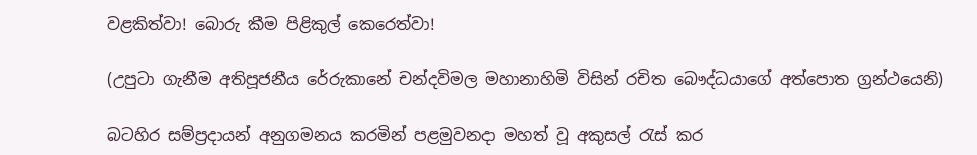වළකිත්වා! බොරු කීම පිළිකුල් කෙරෙත්වා!

(උපුටා ගැනීම අතිපූජනීය රේරුකානේ චන්දවිමල මහානාහිමි විසින් රචිත බෞද්ධයාගේ අත්පොත ග්‍රන්ථයෙනි)

බටහිර සම්ප්‍රදායන් අනුගමනය කරමින් පළමුවනදා මහත් වූ අකුසල් රැස් කර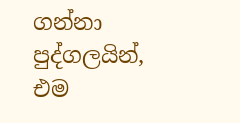ගන්නා පුද්ගලයින්, එම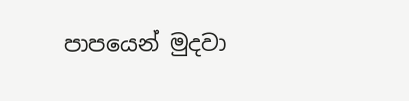පාපයෙන් මුදවා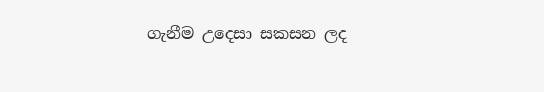ගැනීම උදෙසා සකසන ලද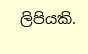ලිපියකි.